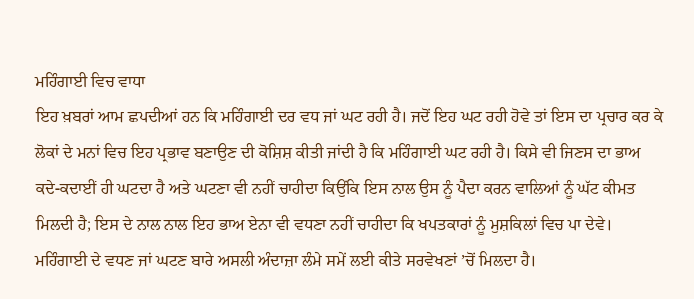ਮਹਿੰਗਾਈ ਵਿਚ ਵਾਧਾ
ਇਹ ਖ਼ਬਰਾਂ ਆਮ ਛਪਦੀਆਂ ਹਨ ਕਿ ਮਹਿੰਗਾਈ ਦਰ ਵਧ ਜਾਂ ਘਟ ਰਹੀ ਹੈ। ਜਦੋਂ ਇਹ ਘਟ ਰਹੀ ਹੋਵੇ ਤਾਂ ਇਸ ਦਾ ਪ੍ਰਚਾਰ ਕਰ ਕੇ ਲੋਕਾਂ ਦੇ ਮਨਾਂ ਵਿਚ ਇਹ ਪ੍ਰਭਾਵ ਬਣਾਉਣ ਦੀ ਕੋਸ਼ਿਸ਼ ਕੀਤੀ ਜਾਂਦੀ ਹੈ ਕਿ ਮਹਿੰਗਾਈ ਘਟ ਰਹੀ ਹੈ। ਕਿਸੇ ਵੀ ਜਿਣਸ ਦਾ ਭਾਅ ਕਦੇ-ਕਦਾਈਂ ਹੀ ਘਟਦਾ ਹੈ ਅਤੇ ਘਟਣਾ ਵੀ ਨਹੀਂ ਚਾਹੀਦਾ ਕਿਉਂਕਿ ਇਸ ਨਾਲ ਉਸ ਨੂੰ ਪੈਦਾ ਕਰਨ ਵਾਲਿਆਂ ਨੂੰ ਘੱਟ ਕੀਮਤ ਮਿਲਦੀ ਹੈ; ਇਸ ਦੇ ਨਾਲ ਨਾਲ ਇਹ ਭਾਅ ਏਨਾ ਵੀ ਵਧਣਾ ਨਹੀਂ ਚਾਹੀਦਾ ਕਿ ਖਪਤਕਾਰਾਂ ਨੂੰ ਮੁਸ਼ਕਿਲਾਂ ਵਿਚ ਪਾ ਦੇਵੇ। ਮਹਿੰਗਾਈ ਦੇ ਵਧਣ ਜਾਂ ਘਟਣ ਬਾਰੇ ਅਸਲੀ ਅੰਦਾਜ਼ਾ ਲੰਮੇ ਸਮੇਂ ਲਈ ਕੀਤੇ ਸਰਵੇਖਣਾਂ ’ਚੋਂ ਮਿਲਦਾ ਹੈ।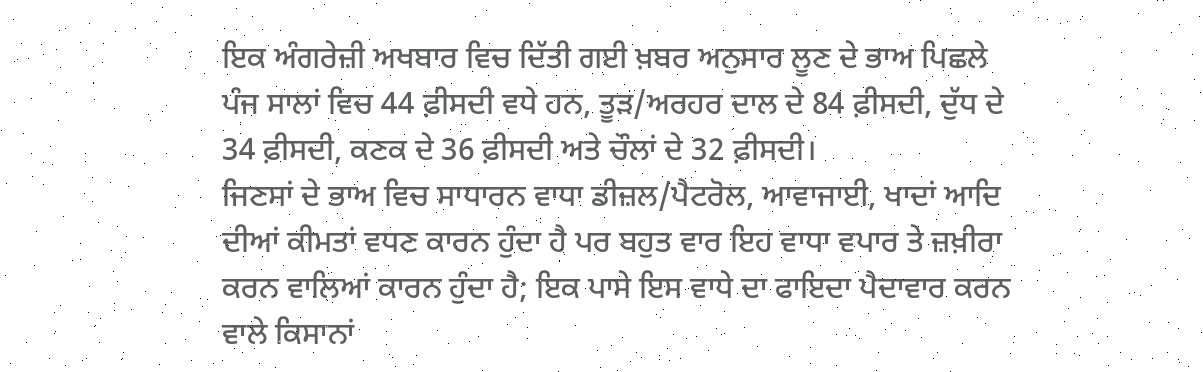ਇਕ ਅੰਗਰੇਜ਼ੀ ਅਖਬਾਰ ਵਿਚ ਦਿੱਤੀ ਗਈ ਖ਼ਬਰ ਅਨੁਸਾਰ ਲੂਣ ਦੇ ਭਾਅ ਪਿਛਲੇ ਪੰਜ ਸਾਲਾਂ ਵਿਚ 44 ਫ਼ੀਸਦੀ ਵਧੇ ਹਨ, ਤੂਡ਼/ਅਰਹਰ ਦਾਲ ਦੇ 84 ਫ਼ੀਸਦੀ, ਦੁੱਧ ਦੇ 34 ਫ਼ੀਸਦੀ, ਕਣਕ ਦੇ 36 ਫ਼ੀਸਦੀ ਅਤੇ ਚੌਲਾਂ ਦੇ 32 ਫ਼ੀਸਦੀ।
ਜਿਣਸਾਂ ਦੇ ਭਾਅ ਵਿਚ ਸਾਧਾਰਨ ਵਾਧਾ ਡੀਜ਼ਲ/ਪੈਟਰੋਲ, ਆਵਾਜਾਈ, ਖਾਦਾਂ ਆਦਿ ਦੀਆਂ ਕੀਮਤਾਂ ਵਧਣ ਕਾਰਨ ਹੁੰਦਾ ਹੈ ਪਰ ਬਹੁਤ ਵਾਰ ਇਹ ਵਾਧਾ ਵਪਾਰ ਤੇ ਜ਼ਖ਼ੀਰਾ ਕਰਨ ਵਾਲਿਆਂ ਕਾਰਨ ਹੁੰਦਾ ਹੈ; ਇਕ ਪਾਸੇ ਇਸ ਵਾਧੇ ਦਾ ਫਾਇਦਾ ਪੈਦਾਵਾਰ ਕਰਨ ਵਾਲੇ ਕਿਸਾਨਾਂ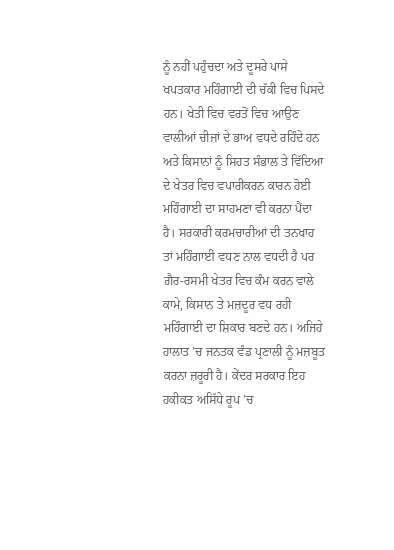ਨੂੰ ਨਹੀਂ ਪਹੁੰਚਦਾ ਅਤੇ ਦੂਸਰੇ ਪਾਸੇ ਖਪਤਕਾਰ ਮਹਿੰਗਾਈ ਦੀ ਚੱਕੀ ਵਿਚ ਪਿਸਦੇ ਹਨ। ਖੇਤੀ ਵਿਚ ਵਰਤੋਂ ਵਿਚ ਆਉਣ ਵਾਲੀਆਂ ਚੀਜ਼ਾਂ ਦੇ ਭਾਅ ਵਧਦੇ ਰਹਿੰਦੇ ਹਨ ਅਤੇ ਕਿਸਾਨਾਂ ਨੂੰ ਸਿਹਤ ਸੰਭਾਲ ਤੇ ਵਿੱਦਿਆ ਦੇ ਖੇਤਰ ਵਿਚ ਵਪਾਰੀਕਰਨ ਕਾਰਨ ਹੋਈ ਮਹਿੰਗਾਈ ਦਾ ਸਾਹਮਣਾ ਵੀ ਕਰਨਾ ਪੈਂਦਾ ਹੈ। ਸਰਕਾਰੀ ਕਰਮਚਾਰੀਆਂ ਦੀ ਤਨਖਾਹ ਤਾਂ ਮਹਿੰਗਾਈ ਵਧਣ ਨਾਲ ਵਧਦੀ ਹੈ ਪਰ ਗ਼ੈਰ-ਰਸਮੀ ਖੇਤਰ ਵਿਚ ਕੰਮ ਕਰਨ ਵਾਲੇ ਕਾਮੇ, ਕਿਸਾਨ ਤੇ ਮਜ਼ਦੂਰ ਵਧ ਰਹੀ ਮਹਿੰਗਾਈ ਦਾ ਸ਼ਿਕਾਰ ਬਣਦੇ ਹਨ। ਅਜਿਹੇ ਹਾਲਾਤ ’ਚ ਜਨਤਕ ਵੰਡ ਪ੍ਰਣਾਲੀ ਨੂੰ ਮਜ਼ਬੂਤ ਕਰਨਾ ਜ਼ਰੂਰੀ ਹੈ। ਕੇਂਦਰ ਸਰਕਾਰ ਇਹ ਹਕੀਕਤ ਅਸਿੱਧੇ ਰੂਪ ’ਚ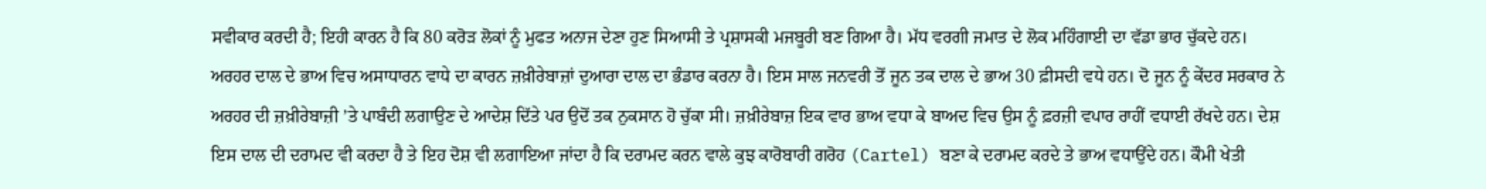ਸਵੀਕਾਰ ਕਰਦੀ ਹੈ; ਇਹੀ ਕਾਰਨ ਹੈ ਕਿ 80 ਕਰੋਡ਼ ਲੋਕਾਂ ਨੂੰ ਮੁਫਤ ਅਨਾਜ ਦੇਣਾ ਹੁਣ ਸਿਆਸੀ ਤੇ ਪ੍ਰਸ਼ਾਸਕੀ ਮਜਬੂਰੀ ਬਣ ਗਿਆ ਹੈ। ਮੱਧ ਵਰਗੀ ਜਮਾਤ ਦੇ ਲੋਕ ਮਹਿੰਗਾਈ ਦਾ ਵੱਡਾ ਭਾਰ ਚੁੱਕਦੇ ਹਨ।
ਅਰਹਰ ਦਾਲ ਦੇ ਭਾਅ ਵਿਚ ਅਸਾਧਾਰਨ ਵਾਧੇ ਦਾ ਕਾਰਨ ਜ਼ਖ਼ੀਰੇਬਾਜ਼ਾਂ ਦੁਆਰਾ ਦਾਲ ਦਾ ਭੰਡਾਰ ਕਰਨਾ ਹੈ। ਇਸ ਸਾਲ ਜਨਵਰੀ ਤੋਂ ਜੂਨ ਤਕ ਦਾਲ ਦੇ ਭਾਅ 30 ਫ਼ੀਸਦੀ ਵਧੇ ਹਨ। ਦੋ ਜੂਨ ਨੂੰ ਕੇਂਦਰ ਸਰਕਾਰ ਨੇ ਅਰਹਰ ਦੀ ਜ਼ਖ਼ੀਰੇਬਾਜ਼ੀ ’ਤੇ ਪਾਬੰਦੀ ਲਗਾਉਣ ਦੇ ਆਦੇਸ਼ ਦਿੱਤੇ ਪਰ ਉਦੋਂ ਤਕ ਨੁਕਸਾਨ ਹੋ ਚੁੱਕਾ ਸੀ। ਜ਼ਖ਼ੀਰੇਬਾਜ਼ ਇਕ ਵਾਰ ਭਾਅ ਵਧਾ ਕੇ ਬਾਅਦ ਵਿਚ ਉਸ ਨੂੰ ਫ਼ਰਜ਼ੀ ਵਪਾਰ ਰਾਹੀਂ ਵਧਾਈ ਰੱਖਦੇ ਹਨ। ਦੇਸ਼ ਇਸ ਦਾਲ ਦੀ ਦਰਾਮਦ ਵੀ ਕਰਦਾ ਹੈ ਤੇ ਇਹ ਦੋਸ਼ ਵੀ ਲਗਾਇਆ ਜਾਂਦਾ ਹੈ ਕਿ ਦਰਾਮਦ ਕਰਨ ਵਾਲੇ ਕੁਝ ਕਾਰੋਬਾਰੀ ਗਰੋਹ (Cartel) ਬਣਾ ਕੇ ਦਰਾਮਦ ਕਰਦੇ ਤੇ ਭਾਅ ਵਧਾਉਂਦੇ ਹਨ। ਕੌਮੀ ਖੇਤੀ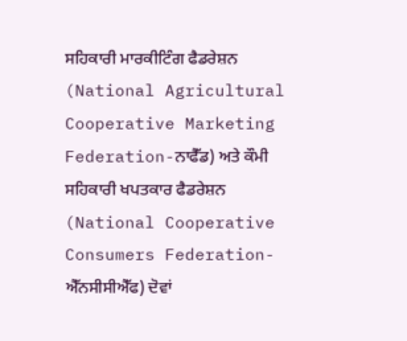ਸਹਿਕਾਰੀ ਮਾਰਕੀਟਿੰਗ ਫੈਡਰੇਸ਼ਨ (National Agricultural Cooperative Marketing Federation-ਨਾਫੈੱਡ) ਅਤੇ ਕੌਮੀ ਸਹਿਕਾਰੀ ਖਪਤਕਾਰ ਫੈਡਰੇਸ਼ਨ (National Cooperative Consumers Federation-ਐੱਨਸੀਸੀਐੱਫ) ਦੋਵਾਂ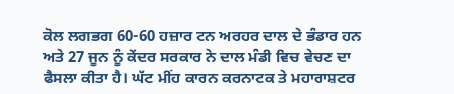ਕੋਲ ਲਗਭਗ 60-60 ਹਜ਼ਾਰ ਟਨ ਅਰਹਰ ਦਾਲ ਦੇ ਭੰਡਾਰ ਹਨ ਅਤੇ 27 ਜੂਨ ਨੂੰ ਕੇਂਦਰ ਸਰਕਾਰ ਨੇ ਦਾਲ ਮੰਡੀ ਵਿਚ ਵੇਚਣ ਦਾ ਫੈਸਲਾ ਕੀਤਾ ਹੈ। ਘੱਟ ਮੀਂਹ ਕਾਰਨ ਕਰਨਾਟਕ ਤੇ ਮਹਾਰਾਸ਼ਟਰ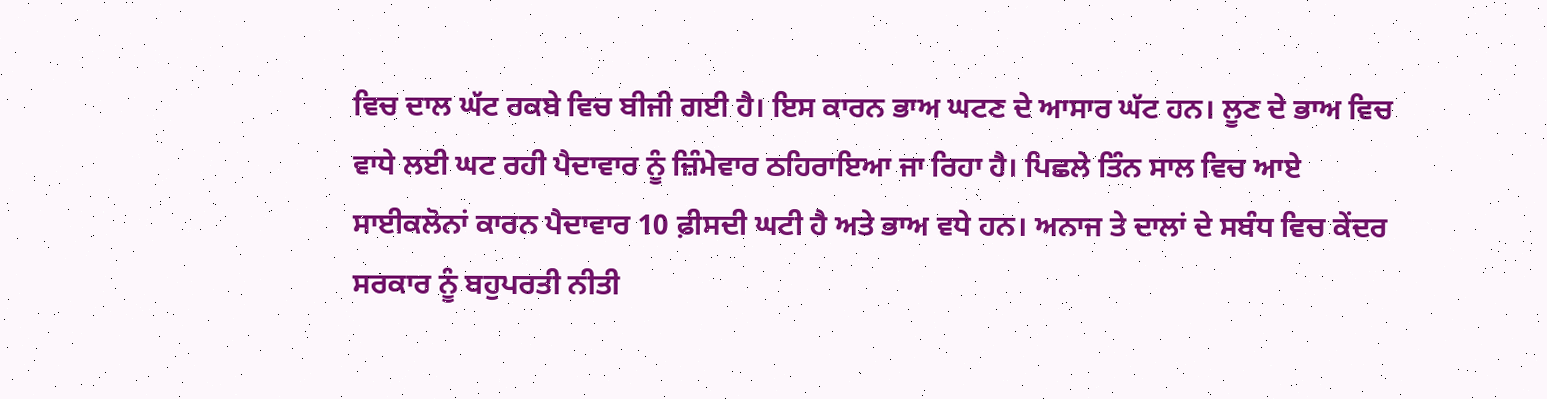ਵਿਚ ਦਾਲ ਘੱਟ ਰਕਬੇ ਵਿਚ ਬੀਜੀ ਗਈ ਹੈ। ਇਸ ਕਾਰਨ ਭਾਅ ਘਟਣ ਦੇ ਆਸਾਰ ਘੱਟ ਹਨ। ਲੂਣ ਦੇ ਭਾਅ ਵਿਚ ਵਾਧੇ ਲਈ ਘਟ ਰਹੀ ਪੈਦਾਵਾਰ ਨੂੰ ਜ਼ਿੰਮੇਵਾਰ ਠਹਿਰਾਇਆ ਜਾ ਰਿਹਾ ਹੈ। ਪਿਛਲੇ ਤਿੰਨ ਸਾਲ ਵਿਚ ਆਏ ਸਾਈਕਲੋਨਾਂ ਕਾਰਨ ਪੈਦਾਵਾਰ 10 ਫ਼ੀਸਦੀ ਘਟੀ ਹੈ ਅਤੇ ਭਾਅ ਵਧੇ ਹਨ। ਅਨਾਜ ਤੇ ਦਾਲਾਂ ਦੇ ਸਬੰਧ ਵਿਚ ਕੇਂਦਰ ਸਰਕਾਰ ਨੂੰ ਬਹੁਪਰਤੀ ਨੀਤੀ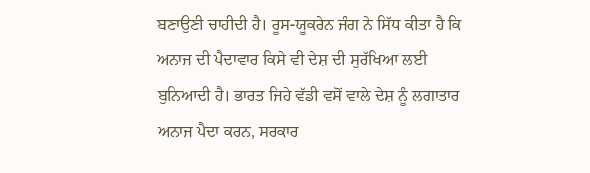ਬਣਾਉਣੀ ਚਾਹੀਦੀ ਹੈ। ਰੂਸ-ਯੂਕਰੇਨ ਜੰਗ ਨੇ ਸਿੱਧ ਕੀਤਾ ਹੈ ਕਿ ਅਨਾਜ ਦੀ ਪੈਦਾਵਾਰ ਕਿਸੇ ਵੀ ਦੇਸ਼ ਦੀ ਸੁਰੱਖਿਆ ਲਈ ਬੁਨਿਆਦੀ ਹੈ। ਭਾਰਤ ਜਿਹੇ ਵੱਡੀ ਵਸੋਂ ਵਾਲੇ ਦੇਸ਼ ਨੂੰ ਲਗਾਤਾਰ ਅਨਾਜ ਪੈਦਾ ਕਰਨ, ਸਰਕਾਰ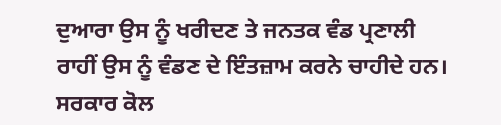ਦੁਆਰਾ ਉਸ ਨੂੰ ਖਰੀਦਣ ਤੇ ਜਨਤਕ ਵੰਡ ਪ੍ਰਣਾਲੀ ਰਾਹੀਂ ਉਸ ਨੂੰ ਵੰਡਣ ਦੇ ਇੰਤਜ਼ਾਮ ਕਰਨੇ ਚਾਹੀਦੇ ਹਨ। ਸਰਕਾਰ ਕੋਲ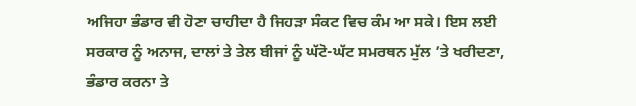ਅਜਿਹਾ ਭੰਡਾਰ ਵੀ ਹੋਣਾ ਚਾਹੀਦਾ ਹੈ ਜਿਹਡ਼ਾ ਸੰਕਟ ਵਿਚ ਕੰਮ ਆ ਸਕੇ। ਇਸ ਲਈ ਸਰਕਾਰ ਨੂੰ ਅਨਾਜ, ਦਾਲਾਂ ਤੇ ਤੇਲ ਬੀਜਾਂ ਨੂੰ ਘੱਟੋ-ਘੱਟ ਸਮਰਥਨ ਮੁੱਲ ’ਤੇ ਖਰੀਦਣਾ, ਭੰਡਾਰ ਕਰਨਾ ਤੇ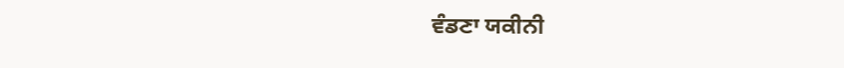ਵੰਡਣਾ ਯਕੀਨੀ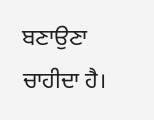ਬਣਾਉਣਾ ਚਾਹੀਦਾ ਹੈ।